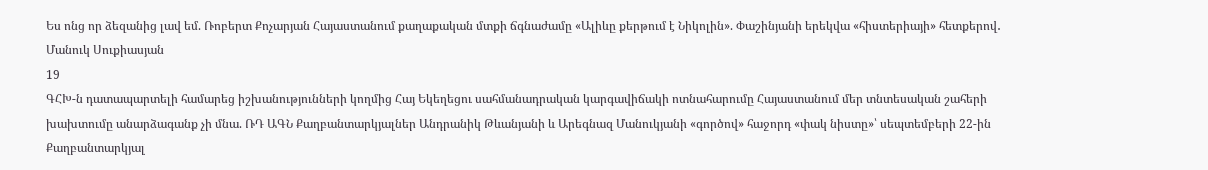Ես ոնց որ ձեզանից լավ եմ. Ռոբերտ Քոչարյան Հայաստանում քաղաքական մտքի ճգնաժամը «Ալիևը քերթում է Նիկոլին». Փաշինյանի երեկվա «հիստերիայի» հետքերով․ Մանուկ Սուքիասյան
19
ԳՀԽ-ն դատապարտելի համարեց իշխանությունների կողմից Հայ Եկեղեցու սահմանադրական կարգավիճակի ոտնահարումը Հայաստանում մեր տնտեսական շահերի խախտումը անարձագանք չի մնա. ՌԴ ԱԳՆ Քաղբանտարկյալներ Անդրանիկ Թևանյանի և Արեգնազ Մանուկյանի «գործով» հաջորդ «փակ նիստը»՝ սեպտեմբերի 22-ին Քաղբանտարկյալ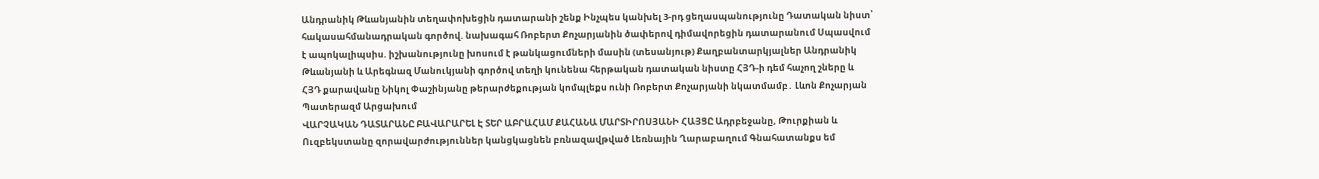Անդրանիկ Թևանյանին տեղափոխեցին դատարանի շենք Ինչպես կանխել 3-րդ ցեղասպանությունը Դատական նիստ՝ հակասահմանադրական գործով. նախագահ Ռոբերտ Քոչարյանին ծափերով դիմավորեցին դատարանում Սպասվում է ապոկալիպսիս. իշխանությունը խոսում է թանկացումների մասին (տեսանյութ) Քաղբանտարկյալներ Անդրանիկ Թևանյանի և Արեգնազ Մանուկյանի գործով տեղի կունենա հերթական դատական նիստը ՀՅԴ-ի դեմ հաչող շները և ՀՅԴ քարավանը Նիկոլ Փաշինյանը թերարժեքության կոմպլեքս ունի Ռոբերտ Քոչարյանի նկատմամբ․ Լևոն Քոչարյան Պատերազմ Արցախում
ՎԱՐՉԱԿԱՆ ԴԱՏԱՐԱՆԸ ԲԱՎԱՐԱՐԵԼ Է ՏԵՐ ԱԲՐԱՀԱՄ ՔԱՀԱՆԱ ՄԱՐՏԻՐՈՍՅԱՆԻ ՀԱՅՑԸ Ադրբեջանը, Թուրքիան և Ուզբեկստանը զորավարժություններ կանցկացնեն բռնազավթված Լեռնային Ղարաբաղում Գնահատանքս եմ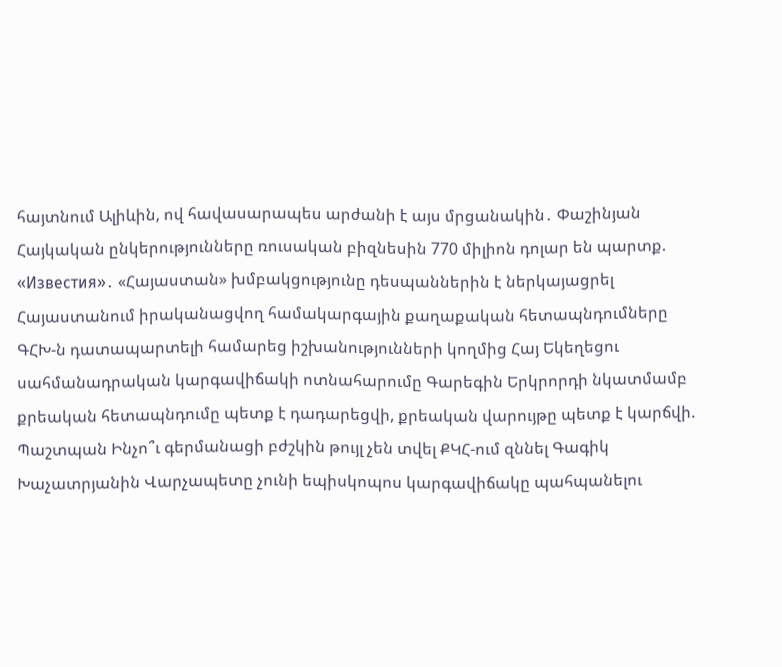հայտնում Ալիևին, ով հավասարապես արժանի է այս մրցանակին․ Փաշինյան Հայկական ընկերությունները ռուսական բիզնեսին 770 միլիոն դոլար են պարտք. «Известия»․ «Հայաստան» խմբակցությունը դեսպաններին է ներկայացրել Հայաստանում իրականացվող համակարգային քաղաքական հետապնդումները ԳՀԽ-ն դատապարտելի համարեց իշխանությունների կողմից Հայ Եկեղեցու սահմանադրական կարգավիճակի ոտնահարումը Գարեգին Երկրորդի նկատմամբ քրեական հետապնդումը պետք է դադարեցվի, քրեական վարույթը պետք է կարճվի. Պաշտպան Ինչո՞ւ գերմանացի բժշկին թույլ չեն տվել ՔԿՀ-ում զննել Գագիկ Խաչատրյանին Վարչապետը չունի եպիսկոպոս կարգավիճակը պահպանելու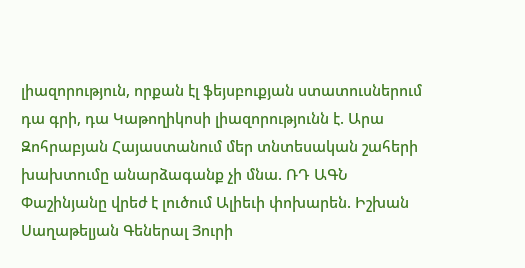լիազորություն, որքան էլ ֆեյսբուքյան ստատուսներում դա գրի, դա Կաթողիկոսի լիազորությունն է. Արա Զոհրաբյան Հայաստանում մեր տնտեսական շահերի խախտումը անարձագանք չի մնա. ՌԴ ԱԳՆ Փաշինյանը վրեժ է լուծում Ալիեւի փոխարեն. Իշխան Սաղաթելյան Գեներալ Յուրի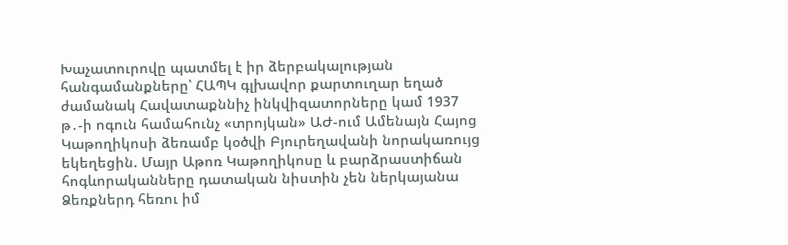Խաչատուրովը պատմել է իր ձերբակալության հանգամանքները՝ ՀԱՊԿ գլխավոր քարտուղար եղած ժամանակ Հավատաքննիչ ինկվիզատորները կամ 1937 թ․-ի ոգուն համահունչ «տրոյկան» ԱԺ-ում Ամենայն Հայոց Կաթողիկոսի ձեռամբ կօծվի Բյուրեղավանի նորակառույց եկեղեցին. Մայր Աթոռ Կաթողիկոսը և բարձրաստիճան հոգևորականները դատական նիստին չեն ներկայանա Ձեռքներդ հեռու իմ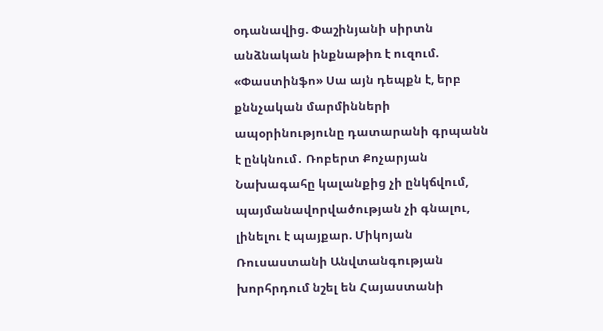օդանավից. Փաշինյանի սիրտն անձնական ինքնաթիռ է ուզում. «Փաստինֆո» Սա այն դեպքն է, երբ քննչական մարմինների ապօրինությունը դատարանի գրպանն է ընկնում․ Ռոբերտ Քոչարյան Նախագահը կալանքից չի ընկճվում, պայմանավորվածության չի գնալու, լինելու է պայքար. Միկոյան Ռուսաստանի Անվտանգության խորհրդում նշել են Հայաստանի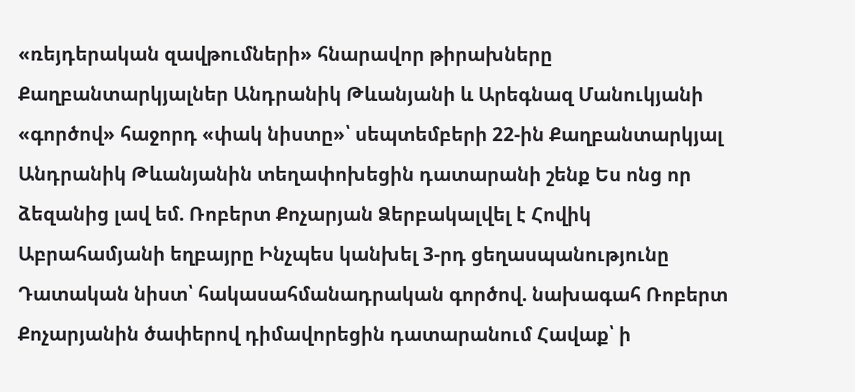«ռեյդերական զավթումների» հնարավոր թիրախները Քաղբանտարկյալներ Անդրանիկ Թևանյանի և Արեգնազ Մանուկյանի «գործով» հաջորդ «փակ նիստը»՝ սեպտեմբերի 22-ին Քաղբանտարկյալ Անդրանիկ Թևանյանին տեղափոխեցին դատարանի շենք Ես ոնց որ ձեզանից լավ եմ. Ռոբերտ Քոչարյան Ձերբակալվել է Հովիկ Աբրահամյանի եղբայրը Ինչպես կանխել 3-րդ ցեղասպանությունը Դատական նիստ՝ հակասահմանադրական գործով. նախագահ Ռոբերտ Քոչարյանին ծափերով դիմավորեցին դատարանում Հավաք՝ ի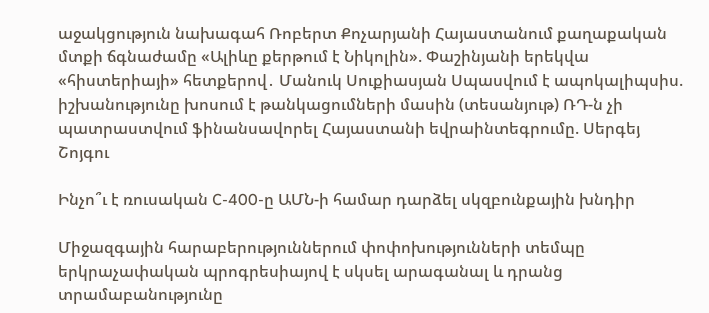աջակցություն նախագահ Ռոբերտ Քոչարյանի Հայաստանում քաղաքական մտքի ճգնաժամը «Ալիևը քերթում է Նիկոլին». Փաշինյանի երեկվա «հիստերիայի» հետքերով․ Մանուկ Սուքիասյան Սպասվում է ապոկալիպսիս. իշխանությունը խոսում է թանկացումների մասին (տեսանյութ) ՌԴ-ն չի պատրաստվում ֆինանսավորել Հայաստանի եվրաինտեգրումը. Սերգեյ Շոյգու

Ինչո՞ւ է ռուսական C-400-ը ԱՄՆ-ի համար դարձել սկզբունքային խնդիր

Միջազգային հարաբերություններում փոփոխությունների տեմպը երկրաչափական պրոգրեսիայով է սկսել արագանալ և դրանց տրամաբանությունը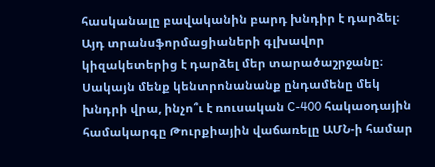հասկանալը բավականին բարդ խնդիր է դարձել։ Այդ տրանսֆորմացիաների գլխավոր կիզակետերից է դարձել մեր տարածաշրջանը։ Սակայն մենք կենտրոնանանք ընդամենը մեկ խնդրի վրա, ինչո՞ւ է ռուսական C-400 հակաօդային համակարգը Թուրքիային վաճառելը ԱՄՆ-ի համար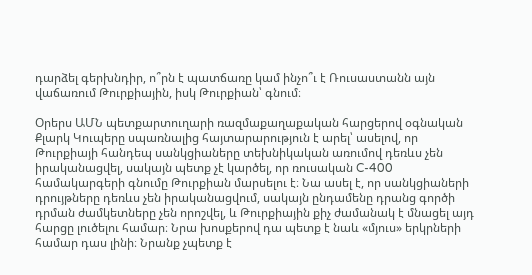դարձել գերխնդիր, ո՞րն է պատճառը կամ ինչո՞ւ է Ռուսաստանն այն վաճառում Թուրքիային, իսկ Թուրքիան՝ գնում։

Օրերս ԱՄՆ պետքարտուղարի ռազմաքաղաքական հարցերով օգնական Քլարկ Կուպերը սպառնալից հայտարարություն է արել՝ ասելով, որ Թուրքիայի հանդեպ սանկցիաները տեխնիկական առումով դեռևս չեն իրականացվել, սակայն պետք չէ կարծել, որ ռուսական C-400 համակարգերի գնումը Թուրքիան մարսելու է։ Նա ասել է, որ սանկցիաների դրույթները դեռևս չեն իրականացվում, սակայն ընդամենը դրանց գործի դրման ժամկետները չեն որոշվել, և Թուրքիային քիչ ժամանակ է մնացել այդ հարցը լուծելու համար։ Նրա խոսքերով դա պետք է նաև «մյուս» երկրների համար դաս լինի։ Նրանք չպետք է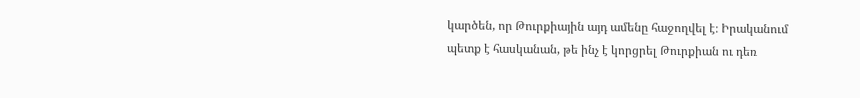կարծեն, որ Թուրքիային այդ ամենը հաջողվել է։ Իրականում պետք է հասկանան, թե ինչ է կորցրել Թուրքիան ու դեռ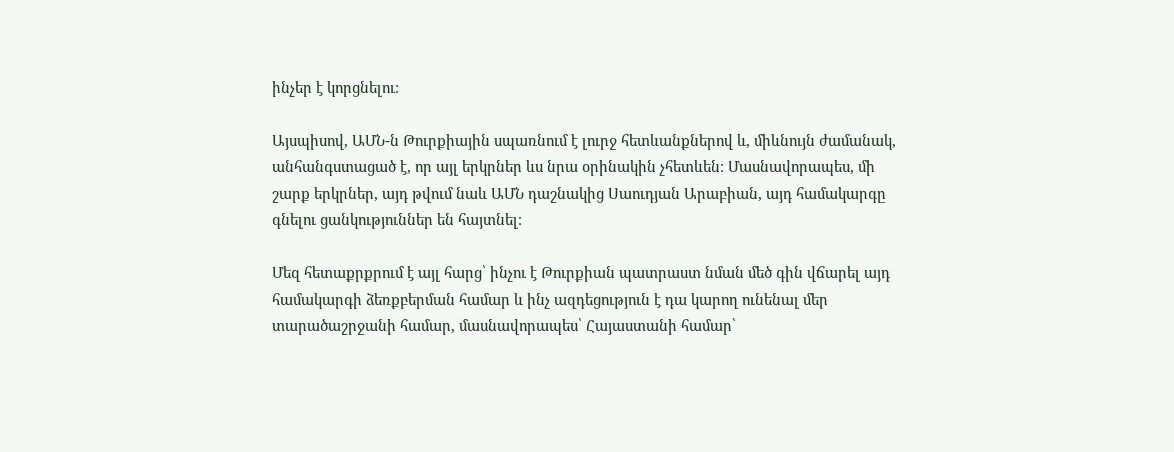ինչեր է կորցնելու։

Այսպիսով, ԱՄՆ-ն Թուրքիային սպառնում է լուրջ հետևանքներով և, միևնույն ժամանակ, անհանգստացած է, որ այլ երկրներ ևս նրա օրինակին չհետևեն։ Մասնավորապես, մի շարք երկրներ, այդ թվում նաև ԱՄՆ դաշնակից Սաուդյան Արաբիան, այդ համակարգը գնելու ցանկություններ են հայտնել։

Մեզ հետաքրքրում է այլ հարց՝ ինչու է Թուրքիան պատրաստ նման մեծ գին վճարել այդ համակարգի ձեռքբերման համար և ինչ ազդեցություն է դա կարող ունենալ մեր տարածաշրջանի համար, մասնավորապես՝ Հայաստանի համար՝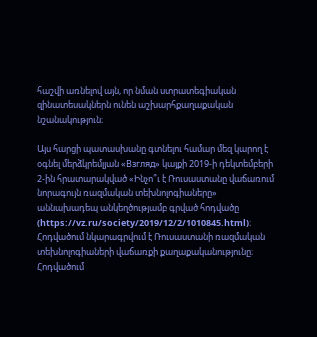հաշվի առնելով այն, որ նման ստրատեգիական զինատեսակներն ունեն աշխարհքաղաքական նշանակություն։

Այս հարցի պատասխանը գտնելու համար մեզ կարող է օգնել մերձկրեմլյան «Взгляд» կայքի 2019-ի դեկտեմբերի 2-ին հրատարակված «Ինչո՞ւ է Ռուսաստանը վաճառում նորագույն ռազմական տեխնոլոգիաները» աննախադեպ անկեղծությամբ գրված հոդվածը (https://vz.ru/society/2019/12/2/1010845.html)։ Հոդվածում նկարագրվում է Ռուսաստանի ռազմական տեխնոլոգիաների վաճառքի քաղաքականությունը։ Հոդվածում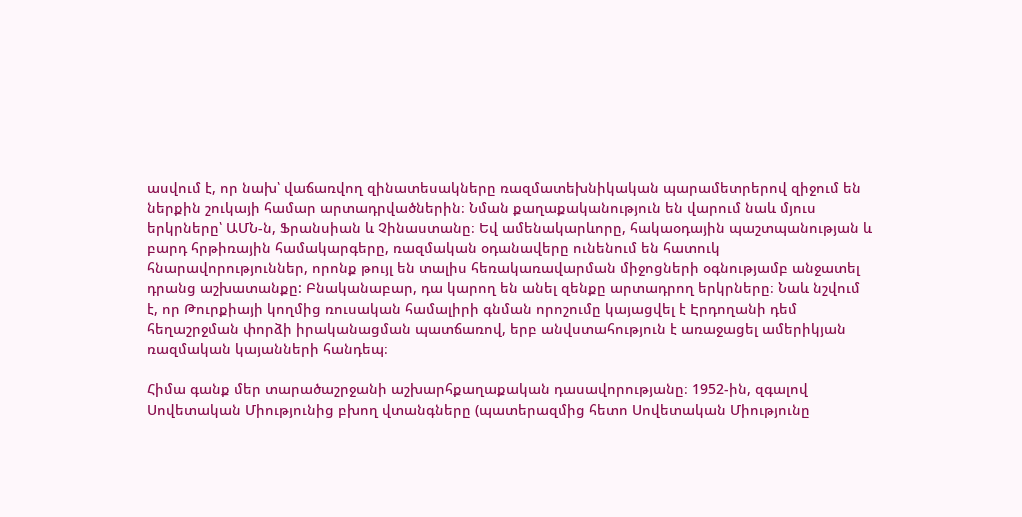ասվում է, որ նախ՝ վաճառվող զինատեսակները ռազմատեխնիկական պարամետրերով զիջում են ներքին շուկայի համար արտադրվածներին։ Նման քաղաքականություն են վարում նաև մյուս երկրները՝ ԱՄՆ-ն, Ֆրանսիան և Չինաստանը։ Եվ ամենակարևորը, հակաօդային պաշտպանության և բարդ հրթիռային համակարգերը, ռազմական օդանավերը ունենում են հատուկ հնարավորություններ, որոնք թույլ են տալիս հեռակառավարման միջոցների օգնությամբ անջատել դրանց աշխատանքը: Բնականաբար, դա կարող են անել զենքը արտադրող երկրները։ Նաև նշվում է, որ Թուրքիայի կողմից ռուսական համալիրի գնման որոշումը կայացվել է Էրդողանի դեմ հեղաշրջման փորձի իրականացման պատճառով, երբ անվստահություն է առաջացել ամերիկյան ռազմական կայանների հանդեպ։

Հիմա գանք մեր տարածաշրջանի աշխարհքաղաքական դասավորությանը։ 1952-ին, զգալով Սովետական Միությունից բխող վտանգները (պատերազմից հետո Սովետական Միությունը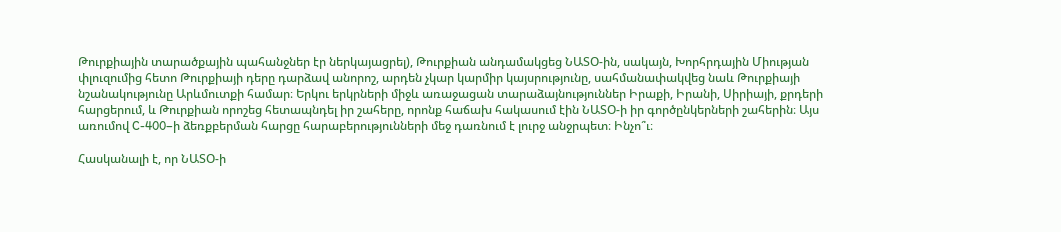Թուրքիային տարածքային պահանջներ էր ներկայացրել), Թուրքիան անդամակցեց ՆԱՏՕ-ին, սակայն, Խորհրդային Միության փլուզումից հետո Թուրքիայի դերը դարձավ անորոշ, արդեն չկար կարմիր կայսրությունը, սահմանափակվեց նաև Թուրքիայի նշանակությունը Արևմուտքի համար։ Երկու երկրների միջև առաջացան տարաձայնություններ Իրաքի, Իրանի, Սիրիայի, քրդերի հարցերում, և Թուրքիան որոշեց հետապնդել իր շահերը, որոնք հաճախ հակասում էին ՆԱՏՕ-ի իր գործընկերների շահերին։ Այս առումով C-400–ի ձեռքբերման հարցը հարաբերությունների մեջ դառնում է լուրջ անջրպետ։ Ինչո՞ւ։

Հասկանալի է, որ ՆԱՏՕ-ի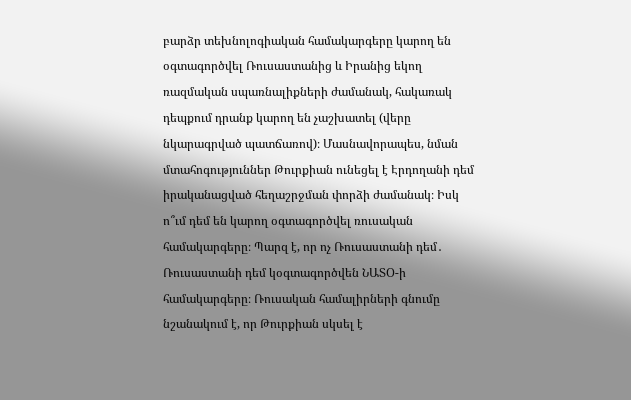բարձր տեխնոլոգիական համակարգերը կարող են օգտագործվել Ռուսաստանից և Իրանից եկող ռազմական սպառնալիքների ժամանակ, հակառակ դեպքում դրանք կարող են չաշխատել (վերը նկարագրված պատճառով)։ Մասնավորապես, նման մտահոգություններ Թուրքիան ունեցել է Էրդողանի դեմ իրականացված հեղաշրջման փորձի ժամանակ։ Իսկ ո՞ւմ դեմ են կարող օգտագործվել ռուսական համակարգերը։ Պարզ է, որ ոչ Ռուսաստանի դեմ․ Ռուսաստանի դեմ կօգտագործվեն ՆԱՏՕ-ի համակարգերը։ Ռուսական համալիրների գնումը նշանակում է, որ Թուրքիան սկսել է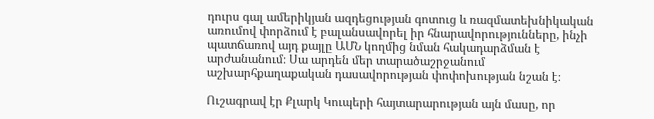դուրս գալ ամերիկյան ազդեցության գոտուց և ռազմատեխնիկական առումով փորձում է բալանսավորել իր հնարավորությունները, ինչի պատճառով այդ քայլը ԱՄՆ կողմից նման հակադարձման է արժանանում։ Սա արդեն մեր տարածաշրջանում աշխարհքաղաքական դասավորության փոփոխության նշան է։

Ուշագրավ էր Քլարկ Կուպերի հայտարարության այն մասը, որ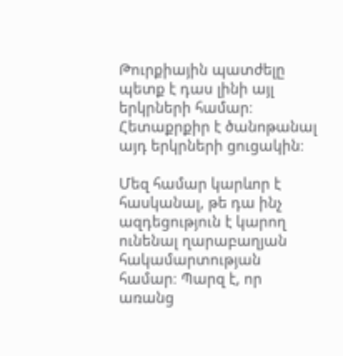Թուրքիային պատժելը պետք է դաս լինի այլ երկրների համար։ Հետաքրքիր է ծանոթանալ այդ երկրների ցուցակին։

Մեզ համար կարևոր է հասկանալ, թե դա ինչ ազդեցություն է կարող ունենալ ղարաբաղյան հակամարտության համար։ Պարզ է, որ առանց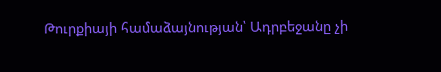Թուրքիայի համաձայնության՝ Ադրբեջանը չի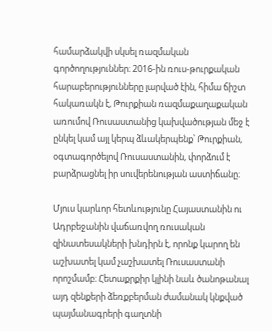համարձակվի սկսել ռազմական գործողություններ։ 2016-ին ռուս-թուրքական հարաբերությունները լարված էին, հիմա ճիշտ հակառակն է, Թուրքիան ռազմաքաղաքական առումով Ռուսաստանից կախվածության մեջ է ընկել կամ այլ կերպ ձևակերպենք՝ Թուրքիան, օգտագործելով Ռուսաստանին, փորձում է բարձրացնել իր սուվերենության աստիճանը։

Մյուս կարևոր հետևությունը Հայաստանին ու Ադրբեջանին վաճառվող ռուսական զինատեսակների խնդիրն է, որոնք կարող են աշխատել կամ չաշխատել Ռուսաստանի որոշմամբ։ Հետաքրքիր կլինի նաև ծանոթանալ այդ զենքերի ձեռքբերման ժամանակ կնքված պայմանագրերի գաղտնի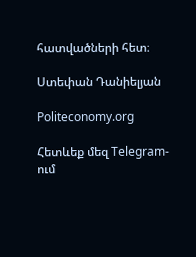հատվածների հետ։

Ստեփան Դանիելյան

Politeconomy.org

Հետևեք մեզ Telegram-ում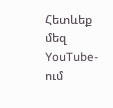Հետևեք մեզ YouTube-ում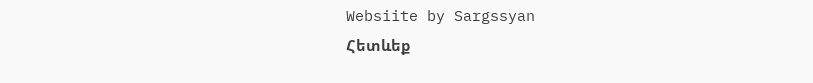Websiite by Sargssyan
Հետևեք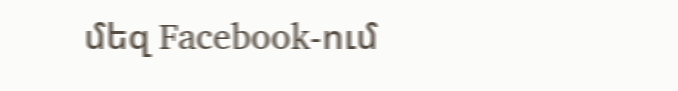մեզ Facebook-ում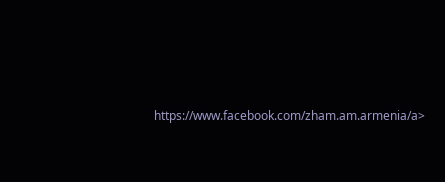https://www.facebook.com/zham.am.armenia/a>